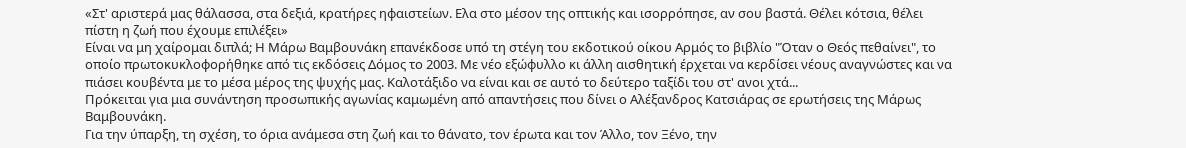«Στ' αριστερά μας θάλασσα, στα δεξιά, κρατήρες ηφαιστείων. Ελα στο μέσον της οπτικής και ισορρόπησε, αν σου βαστά. Θέλει κότσια, θέλει πίστη η ζωή που έχουμε επιλέξει»
Είναι να μη χαίρομαι διπλά; Η Μάρω Βαμβουνάκη επανέκδοσε υπό τη στέγη του εκδοτικού οίκου Αρμός το βιβλίο "Όταν ο Θεός πεθαίνει", το οποίο πρωτοκυκλοφορήθηκε από τις εκδόσεις Δόμος το 2003. Με νέο εξώφυλλο κι άλλη αισθητική έρχεται να κερδίσει νέους αναγνώστες και να πιάσει κουβέντα με το μέσα μέρος της ψυχής μας. Καλοτάξιδο να είναι και σε αυτό το δεύτερο ταξίδι του στ' ανοι χτά...
Πρόκειται για μια συνάντηση προσωπικής αγωνίας καμωμένη από απαντήσεις που δίνει ο Αλέξανδρος Κατσιάρας σε ερωτήσεις της Μάρως Βαμβουνάκη.
Για την ύπαρξη, τη σχέση, το όρια ανάμεσα στη ζωή και το θάνατο, τον έρωτα και τον Άλλο, τον Ξένο, την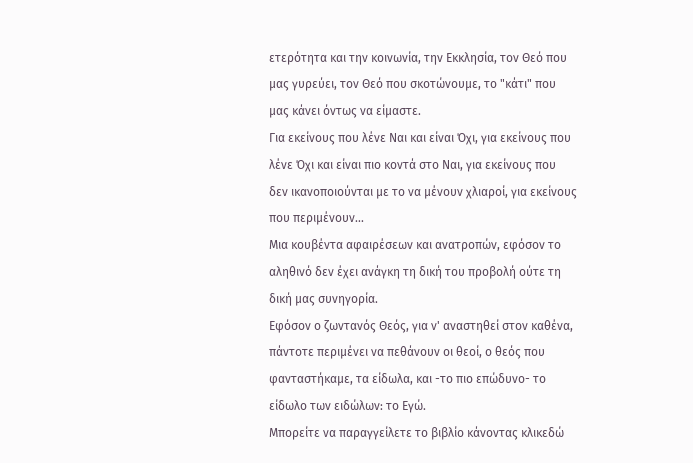ετερότητα και την κοινωνία, την Εκκλησία, τον Θεό που μας γυρεύει, τον Θεό που σκοτώνουμε, το "κάτι" που μας κάνει όντως να είμαστε.
Για εκείνους που λένε Ναι και είναι Όχι, για εκείνους που λένε Όχι και είναι πιο κοντά στο Ναι, για εκείνους που δεν ικανοποιούνται με το να μένουν χλιαροί, για εκείνους που περιμένουν...
Μια κουβέντα αφαιρέσεων και ανατροπών, εφόσον το αληθινό δεν έχει ανάγκη τη δική του προβολή ούτε τη δική μας συνηγορία.
Εφόσον ο ζωντανός Θεός, για ν' αναστηθεί στον καθένα, πάντοτε περιμένει να πεθάνουν οι θεοί, ο θεός που φανταστήκαμε, τα είδωλα, και -το πιο επώδυνο- το είδωλο των ειδώλων: το Εγώ.
Μπορείτε να παραγγείλετε το βιβλίο κάνοντας κλικεδώ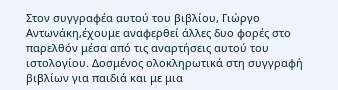Στον συγγραφέα αυτού του βιβλίου, Γιώργο Αντωνάκη,έχουμε αναφερθεί άλλες δυο φορές στο παρελθόν μέσα από τις αναρτήσεις αυτού του ιστολογίου. Δοσμένος ολοκληρωτικά στη συγγραφή βιβλίων για παιδιά και με μια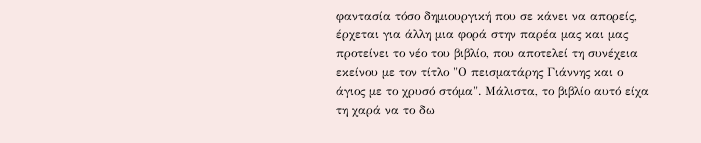φαντασία τόσο δημιουργική που σε κάνει να απορείς, έρχεται για άλλη μια φορά στην παρέα μας και μας προτείνει το νέο του βιβλίο, που αποτελεί τη συνέχεια εκείνου με τον τίτλο "Ο πεισματάρης Γιάννης και ο άγιος με το χρυσό στόμα". Μάλιστα, το βιβλίο αυτό είχα τη χαρά να το δω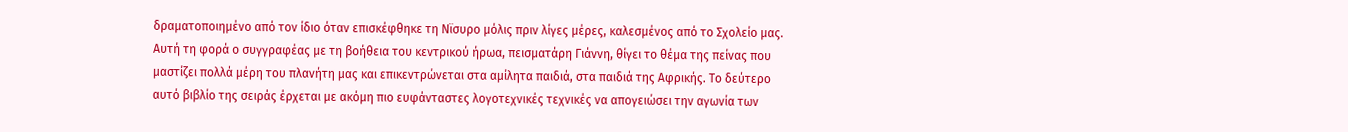δραματοποιημένο από τον ίδιο όταν επισκέφθηκε τη Νϊσυρο μόλις πριν λίγες μέρες, καλεσμένος από το Σχολείο μας.
Αυτή τη φορά ο συγγραφέας με τη βοήθεια του κεντρικού ήρωα, πεισματάρη Γιάννη, θίγει το θέμα της πείνας που μαστίζει πολλά μέρη του πλανήτη μας και επικεντρώνεται στα αμίλητα παιδιά, στα παιδιά της Αφρικής. Το δεύτερο αυτό βιβλίο της σειράς έρχεται με ακόμη πιο ευφάνταστες λογοτεχνικές τεχνικές να απογειώσει την αγωνία των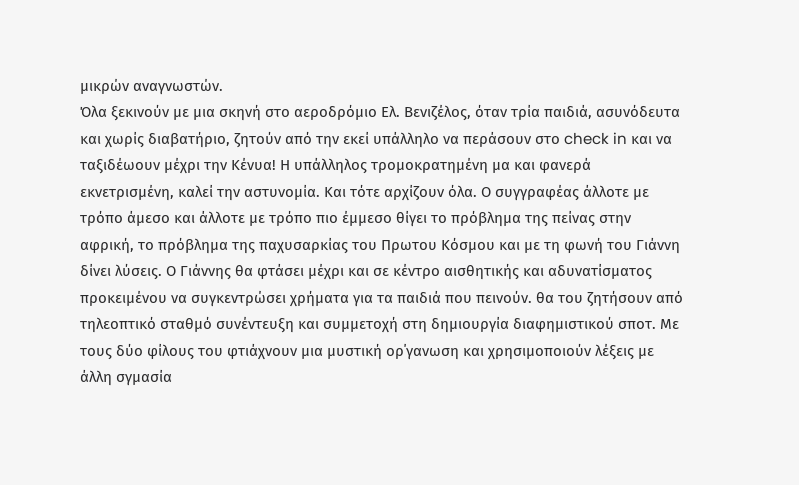μικρών αναγνωστών.
Όλα ξεκινούν με μια σκηνή στο αεροδρόμιο Ελ. Βενιζέλος, όταν τρία παιδιά, ασυνόδευτα και χωρίς διαβατήριο, ζητούν από την εκεί υπάλληλο να περάσουν στο check in και να ταξιδέωουν μέχρι την Κένυα! Η υπάλληλος τρομοκρατημένη μα και φανερά εκνετρισμένη, καλεί την αστυνομία. Και τότε αρχίζουν όλα. Ο συγγραφέας άλλοτε με τρόπο άμεσο και άλλοτε με τρόπο πιο έμμεσο θίγει το πρόβλημα της πείνας στην αφρική, το πρόβλημα της παχυσαρκίας του Πρωτου Κόσμου και με τη φωνή του Γιάννη δίνει λύσεις. Ο Γιάννης θα φτάσει μέχρι και σε κέντρο αισθητικής και αδυνατίσματος προκειμένου να συγκεντρώσει χρήματα για τα παιδιά που πεινούν. θα του ζητήσουν από τηλεοπτικό σταθμό συνέντευξη και συμμετοχή στη δημιουργία διαφημιστικού σποτ. Με τους δύο φίλους του φτιάχνουν μια μυστική ορ΄γανωση και χρησιμοποιούν λέξεις με άλλη σγμασία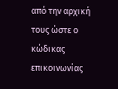από την αρχική τους ώστε ο κώδικας επικοινωνίας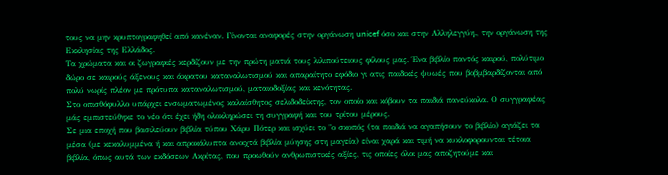τους να μην κρυπτογραφηθεί από κανέναν. Γίνονται αναφορές στην οργάνωση unicef όσο και στην Αλληλεγγύη., την οργάνωση της Εκκλησίας της Ελλάδος.
Τα χρώματα και οι ζωγραφιές κερδίζουν με την πρώτη ματιά τους λιλιπούτειους φίλους μας. Ένα βιβλίο παντός καιρού, πολύτιμο δώρο σε καιρούς άξενους και άκρατου καταναλωτισμού και απαραίτητο εφόδιο γι ατις παιδικές ψυωές που βοβμβαρδίζονται από πολύ νωρίς πλέον με πρότυπα καταναλωτισμού, ματαιοδοξίας και κενότητας.
Στο οπισθόφυλλο υπάρχει ενσωματωμένος καλαίσθητος σελιδοδείκτης, τον οποίο και κόβουν τα παιδιά πανεύκολα. Ο συγγραφέας μάς εμπιστεύθηκε το νέο ότι έχει ήδη ολοκληρώσει τη συγγραφή και του τρίτου μέρους.
Σε μια εποχή που βασιλεύουν βιβλία τύπου Χάρυ Πότερ και ισχύει το "ο σκοπός (τα παιδιά να αγαπήσουν το βιβλίο) αγιάζει τα μέσα (με κεκαλυμμένα ή και απροκάλυπτα ανοιχτά βιβλία μύησης στη μαγεία) είναι χαρά και τιμή να κυκλοφορουνται τέτοια βιβλία, όπως αυτά των εκδόσεων Ακρίτας, που προωθούν ανθρωπιστικές αξίες, τις οποίες όλοι μας αποζητούμε και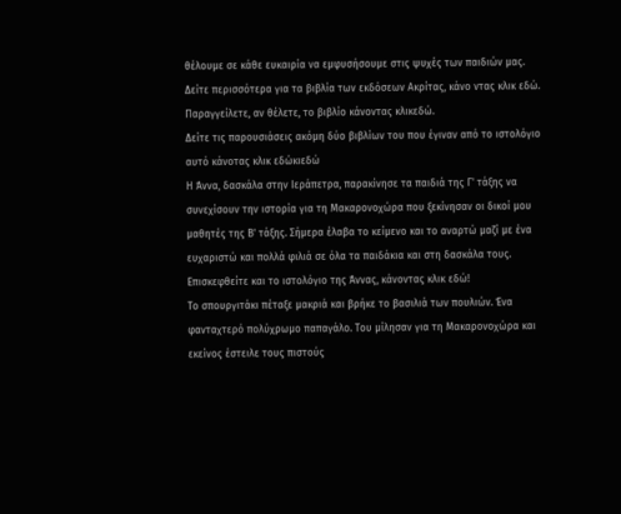θέλουμε σε κάθε ευκαιρία να εμφυσήσουμε στις ψυχές των παιδιών μας.
Δείτε περισσότερα για τα βιβλία των εκδόσεων Ακρίτας, κάνο ντας κλικ εδώ.
Παραγγείλετε, αν θέλετε, το βιβλίο κάνοντας κλικεδώ.
Δείτε τις παρουσιάσεις ακόμη δύο βιβλίων του που έγιναν από το ιστολόγιο αυτό κάνοτας κλικ εδώκιεδώ
Η Άννα, δασκάλα στην Ιεράπετρα, παρακίνησε τα παιδιά της Γ' τάξης να συνεχίσουν την ιστορία για τη Μακαρονοχώρα που ξεκίνησαν οι δικοί μου μαθητές της Β' τάξης. Σήμερα έλαβα το κείμενο και το αναρτώ μαζί με ένα ευχαριστώ και πολλά φιλιά σε όλα τα παιδάκια και στη δασκάλα τους. Επισκεφθείτε και το ιστολόγιο της Άννας, κάνοντας κλικ εδώ!
Το σπουργιτάκι πέταξε μακριά και βρήκε το βασιλιά των πουλιών. Ένα φανταχτερό πολύχρωμο παπαγάλο. Του μίλησαν για τη Μακαρονοχώρα και εκείνος έστειλε τους πιστούς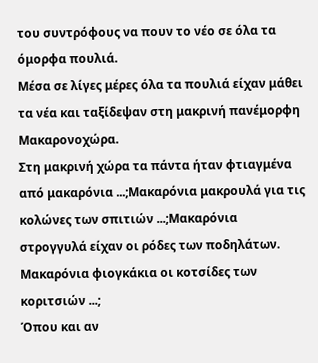του συντρόφους να πουν το νέο σε όλα τα όμορφα πουλιά.
Μέσα σε λίγες μέρες όλα τα πουλιά είχαν μάθει τα νέα και ταξίδεψαν στη μακρινή πανέμορφη Μακαρονοχώρα.
Στη μακρινή χώρα τα πάντα ήταν φτιαγμένα από μακαρόνια ...;Μακαρόνια μακρουλά για τις κολώνες των σπιτιών ...;Μακαρόνια στρογγυλά είχαν οι ρόδες των ποδηλάτων. Μακαρόνια φιογκάκια οι κοτσίδες των κοριτσιών ...;
Όπου και αν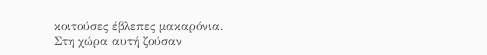κοιτούσες έβλεπες μακαρόνια.
Στη χώρα αυτή ζούσαν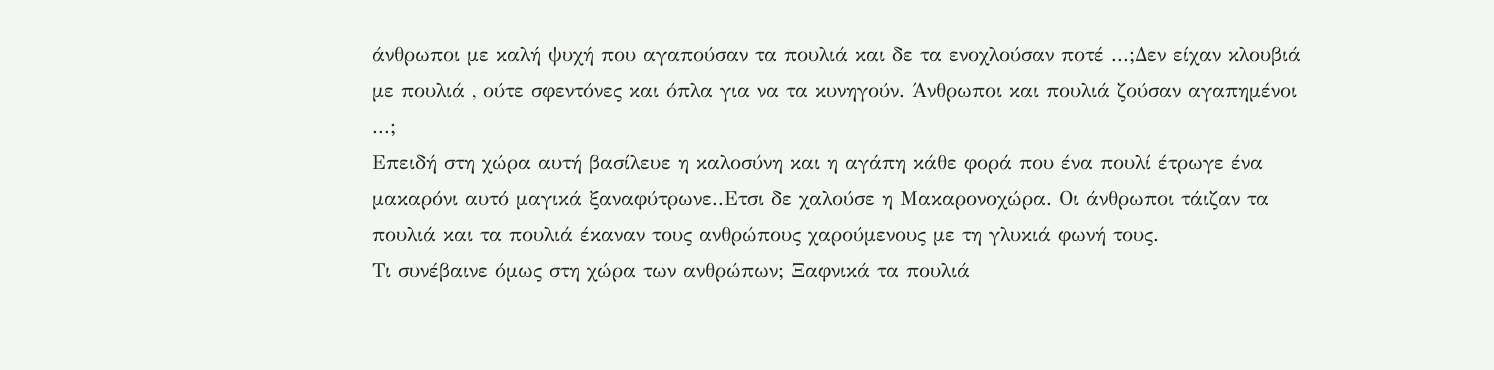άνθρωποι με καλή ψυχή που αγαπούσαν τα πουλιά και δε τα ενοχλούσαν ποτέ ...;Δεν είχαν κλουβιά με πουλιά , ούτε σφεντόνες και όπλα για να τα κυνηγούν. Άνθρωποι και πουλιά ζούσαν αγαπημένοι ...;
Επειδή στη χώρα αυτή βασίλευε η καλοσύνη και η αγάπη κάθε φορά που ένα πουλί έτρωγε ένα μακαρόνι αυτό μαγικά ξαναφύτρωνε..Ετσι δε χαλούσε η Μακαρονοχώρα. Οι άνθρωποι τάιζαν τα πουλιά και τα πουλιά έκαναν τους ανθρώπους χαρούμενους με τη γλυκιά φωνή τους.
Τι συνέβαινε όμως στη χώρα των ανθρώπων; Ξαφνικά τα πουλιά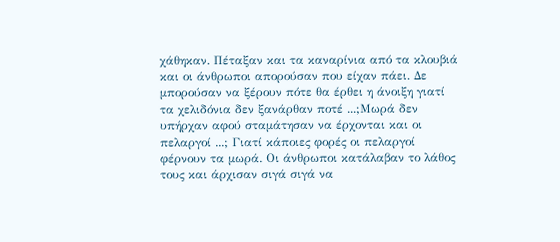χάθηκαν. Πέταξαν και τα καναρίνια από τα κλουβιά και οι άνθρωποι απορούσαν που είχαν πάει. Δε μπορούσαν να ξέρουν πότε θα έρθει η άνοιξη γιατί τα χελιδόνια δεν ξανάρθαν ποτέ ...;Μωρά δεν υπήρχαν αφού σταμάτησαν να έρχονται και οι πελαργοί ...; Γιατί κάποιες φορές οι πελαργοί φέρνουν τα μωρά. Οι άνθρωποι κατάλαβαν το λάθος τους και άρχισαν σιγά σιγά να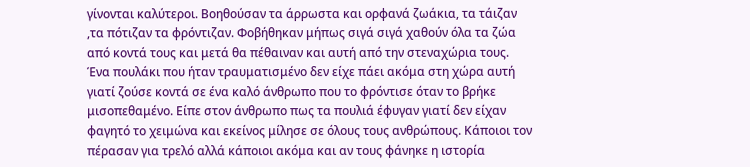γίνονται καλύτεροι. Βοηθούσαν τα άρρωστα και ορφανά ζωάκια, τα τάιζαν ,τα πότιζαν τα φρόντιζαν. Φοβήθηκαν μήπως σιγά σιγά χαθούν όλα τα ζώα από κοντά τους και μετά θα πέθαιναν και αυτή από την στεναχώρια τους.
Ένα πουλάκι που ήταν τραυματισμένο δεν είχε πάει ακόμα στη χώρα αυτή γιατί ζούσε κοντά σε ένα καλό άνθρωπο που το φρόντισε όταν το βρήκε μισοπεθαμένο. Είπε στον άνθρωπο πως τα πουλιά έφυγαν γιατί δεν είχαν φαγητό το χειμώνα και εκείνος μίλησε σε όλους τους ανθρώπους. Κάποιοι τον πέρασαν για τρελό αλλά κάποιοι ακόμα και αν τους φάνηκε η ιστορία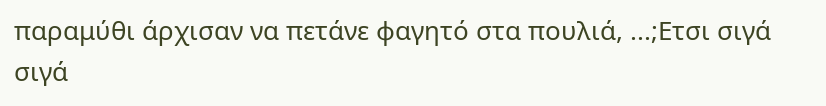παραμύθι άρχισαν να πετάνε φαγητό στα πουλιά, ...;Ετσι σιγά σιγά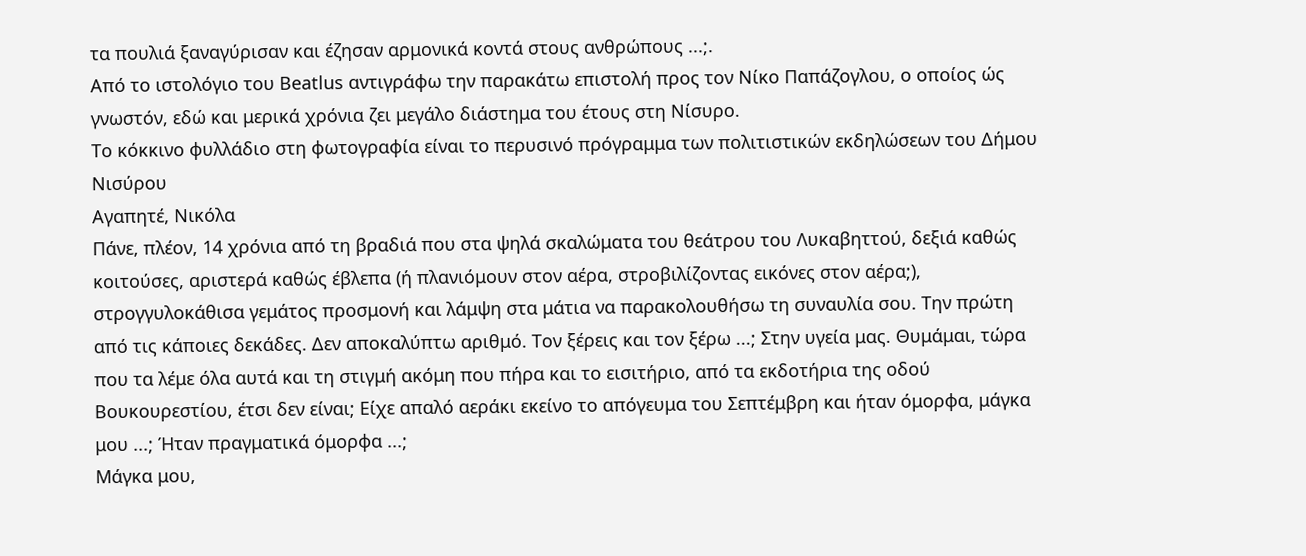τα πουλιά ξαναγύρισαν και έζησαν αρμονικά κοντά στους ανθρώπους ...;.
Από το ιστολόγιο του Beatlus αντιγράφω την παρακάτω επιστολή προς τον Νίκο Παπάζογλου, ο οποίος ώς γνωστόν, εδώ και μερικά χρόνια ζει μεγάλο διάστημα του έτους στη Νίσυρο.
Το κόκκινο φυλλάδιο στη φωτογραφία είναι το περυσινό πρόγραμμα των πολιτιστικών εκδηλώσεων του Δήμου Νισύρου
Αγαπητέ, Νικόλα
Πάνε, πλέον, 14 χρόνια από τη βραδιά που στα ψηλά σκαλώματα του θεάτρου του Λυκαβηττού, δεξιά καθώς κοιτούσες, αριστερά καθώς έβλεπα (ή πλανιόμουν στον αέρα, στροβιλίζοντας εικόνες στον αέρα;), στρογγυλοκάθισα γεμάτος προσμονή και λάμψη στα μάτια να παρακολουθήσω τη συναυλία σου. Την πρώτη από τις κάποιες δεκάδες. Δεν αποκαλύπτω αριθμό. Τον ξέρεις και τον ξέρω ...; Στην υγεία μας. Θυμάμαι, τώρα που τα λέμε όλα αυτά και τη στιγμή ακόμη που πήρα και το εισιτήριο, από τα εκδοτήρια της οδού Βουκουρεστίου, έτσι δεν είναι; Είχε απαλό αεράκι εκείνο το απόγευμα του Σεπτέμβρη και ήταν όμορφα, μάγκα μου ...; Ήταν πραγματικά όμορφα ...;
Μάγκα μου,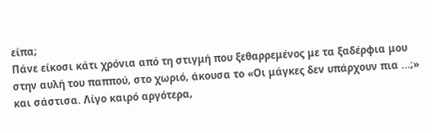είπα;
Πάνε είκοσι κάτι χρόνια από τη στιγμή που ξεθαρρεμένος με τα ξαδέρφια μου στην αυλή του παππού, στο χωριό, άκουσα το «Οι μάγκες δεν υπάρχουν πια ...;» και σάστισα. Λίγο καιρό αργότερα,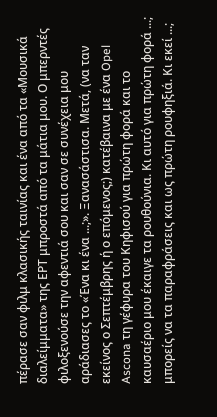πέρασε σαν φιλμ κλασικής ταινίας και ένα από τα «Μουσικά διαλείμματα» της ΕΡΤ μπροστά από τα μάτια μου. Ο μπερντές φιλοξενούσε την αφεντιά σου και σαν σε συνέχεια μου αράδιασες το «Ένα κι ένα ...;». Ξανασάστισα. Μετά, (να ταν εκείνος ο Σεπτέμβρης ή ο επόμενος;) κατέβαινα με ένα Opel Ascona τη γέφυρα του Κηφισού για πρώτη φορά και το καυσαέριο μου έκαιγε τα ρουθούνια. Κι αυτό για πρώτη φορά ...; μπορείς να τα παραφράσεις και ως πρώτη ρουφηξιά. Κι εκεί ...;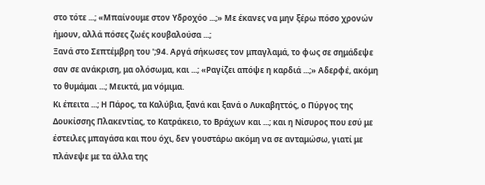στο τότε ...; «Μπαίνουμε στον Υδροχόο ...;» Με έκανες να μην ξέρω πόσο χρονών ήμουν, αλλά πόσες ζωές κουβαλούσα ...;
Ξανά στο Σεπτέμβρη του ';94. Αργά σήκωσες τον μπαγλαμά, το φως σε σημάδεψε σαν σε ανάκριση, μα ολόσωμα, και ...; «Ραγίζει απόψε η καρδιά ...;» Αδερφέ, ακόμη το θυμάμαι ...; Μεικτά, μα νόμιμα.
Κι έπειτα ...; Η Πάρος, τα Καλύβια, ξανά και ξανά ο Λυκαβηττός, ο Πύργος της Δουκίσσης Πλακεντίας, το Κατράκειο, το Βράχων και ...; και η Νίσυρος που εσύ με έστειλες μπαγάσα και που όχι, δεν γουστάρω ακόμη να σε ανταμώσω, γιατί με πλάνεψε με τα άλλα της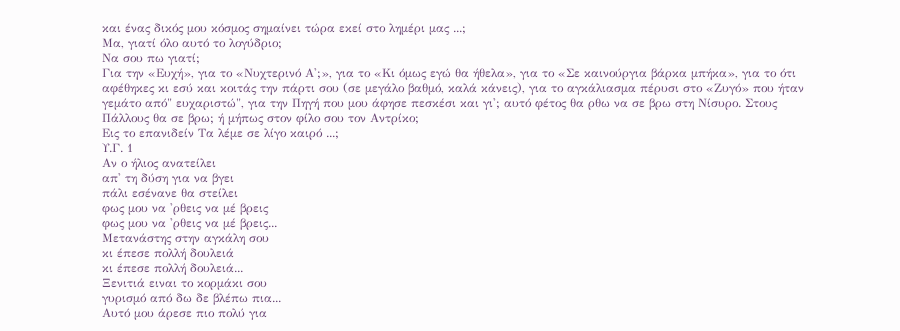και ένας δικός μου κόσμος σημαίνει τώρα εκεί στο λημέρι μας ...;
Μα, γιατί όλο αυτό το λογύδριο;
Να σου πω γιατί;
Για την «Ευχή», για το «Νυχτερινό Α';», για το «Κι όμως εγώ θα ήθελα», για το «Σε καινούργια βάρκα μπήκα», για το ότι αφέθηκες κι εσύ και κοιτάς την πάρτι σου (σε μεγάλο βαθμό, καλά κάνεις), για το αγκάλιασμα πέρυσι στο «Ζυγό» που ήταν γεμάτο από" ευχαριστώ", για την Πηγή που μου άφησε πεσκέσι και γι'; αυτό φέτος θα ρθω να σε βρω στη Νίσυρο. Στους Πάλλους θα σε βρω; ή μήπως στον φίλο σου τον Αντρίκο;
Εις το επανιδείν Τα λέμε σε λίγο καιρό ...;
Υ.Γ. 1
Αν ο ήλιος ανατείλει
απ' τη δύση για να βγει
πάλι εσένανε θα στείλει
φως μου να 'ρθεις να μέ βρεις
φως μου να 'ρθεις να μέ βρεις...
Μετανάστης στην αγκάλη σου
κι έπεσε πολλή δουλειά
κι έπεσε πολλή δουλειά...
Ξενιτιά ειναι το κορμάκι σου
γυρισμό από δω δε βλέπω πια...
Αυτό μου άρεσε πιο πολύ για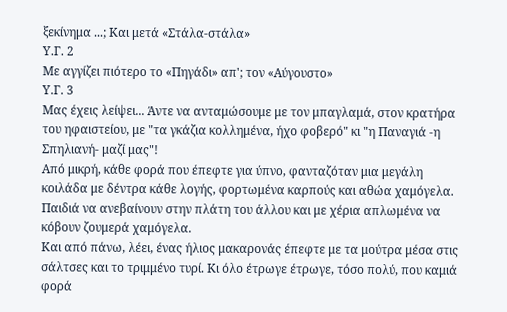ξεκίνημα ...; Και μετά «Στάλα-στάλα»
Υ.Γ. 2
Με αγγίζει πιότερο το «Πηγάδι» απ'; τον «Αύγουστο»
Υ.Γ. 3
Μας έχεις λείψει... Άντε να ανταμώσουμε με τον μπαγλαμά, στον κρατήρα του ηφαιστείου, με "τα γκάζια κολλημένα, ήχο φοβερό" κι "η Παναγιά -η Σπηλιανή- μαζί μας"!
Από μικρή, κάθε φορά που έπεφτε για ύπνο, φανταζόταν μια μεγάλη κοιλάδα με δέντρα κάθε λογής, φορτωμένα καρπούς και αθώα χαμόγελα.
Παιδιά να ανεβαίνουν στην πλάτη του άλλου και με χέρια απλωμένα να κόβουν ζουμερά χαμόγελα.
Και από πάνω, λέει, ένας ήλιος μακαρονάς έπεφτε με τα μούτρα μέσα στις σάλτσες και το τριμμένο τυρί. Κι όλο έτρωγε έτρωγε, τόσο πολύ, που καμιά φορά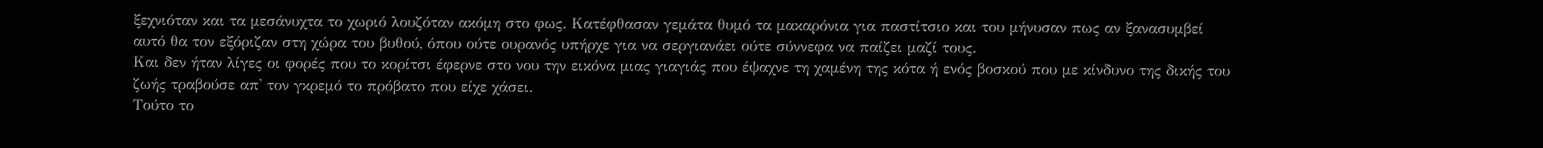ξεχνιόταν και τα μεσάνυχτα το χωριό λουζόταν ακόμη στο φως. Κατέφθασαν γεμάτα θυμό τα μακαρόνια για παστίτσιο και του μήνυσαν πως αν ξανασυμβεί αυτό θα τον εξόριζαν στη χώρα του βυθού, όπου ούτε ουρανός υπήρχε για να σεργιανάει ούτε σύννεφα να παίζει μαζί τους.
Και δεν ήταν λίγες οι φορές που το κορίτσι έφερνε στο νου την εικόνα μιας γιαγιάς που έψαχνε τη χαμένη της κότα ή ενός βοσκού που με κίνδυνο της δικής του ζωής τραβούσε απ' τον γκρεμό το πρόβατο που είχε χάσει.
Τούτο το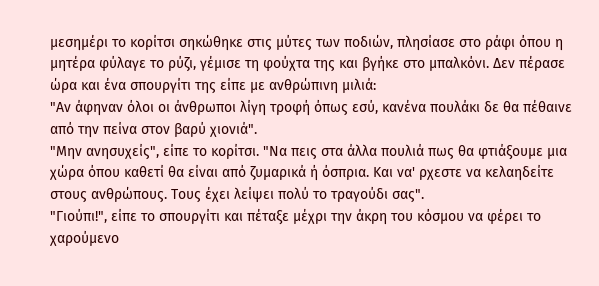μεσημέρι το κορίτσι σηκώθηκε στις μύτες των ποδιών, πλησίασε στο ράφι όπου η μητέρα φύλαγε το ρύζι, γέμισε τη φούχτα της και βγήκε στο μπαλκόνι. Δεν πέρασε ώρα και ένα σπουργίτι της είπε με ανθρώπινη μιλιά:
"Αν άφηναν όλοι οι άνθρωποι λίγη τροφή όπως εσύ, κανένα πουλάκι δε θα πέθαινε από την πείνα στον βαρύ χιονιά".
"Μην ανησυχείς", είπε το κορίτσι. "Να πεις στα άλλα πουλιά πως θα φτιάξουμε μια χώρα όπου καθετί θα είναι από ζυμαρικά ή όσπρια. Και να' ρχεστε να κελαηδείτε στους ανθρώπους. Τους έχει λείψει πολύ το τραγούδι σας".
"Γιούπι!", είπε το σπουργίτι και πέταξε μέχρι την άκρη του κόσμου να φέρει το χαρούμενο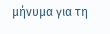μήνυμα για τη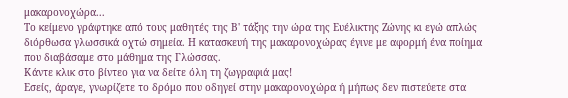μακαρονοχώρα...
Το κείμενο γράφτηκε από τους μαθητές της Β' τάξης την ώρα της Ευέλικτης Ζώνης κι εγώ απλώς διόρθωσα γλωσσικά οχτώ σημεία. Η κατασκευή της μακαρονοχώρας έγινε με αφορμή ένα ποίημα που διαβάσαμε στο μάθημα της Γλώσσας.
Κάντε κλικ στο βίντεο για να δείτε όλη τη ζωγραφιά μας!
Εσείς, άραγε, γνωρίζετε το δρόμο που οδηγεί στην μακαρονοχώρα ή μήπως δεν πιστεύετε στα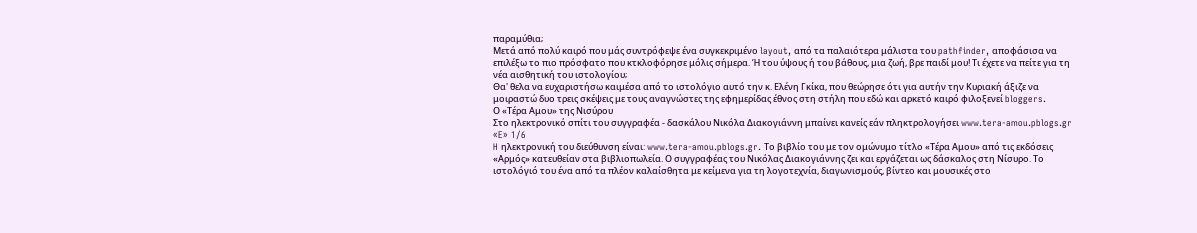παραμύθια;
Μετά από πολύ καιρό που μάς συντρόφεψε ένα συγκεκριμένο layout, από τα παλαιότερα μάλιστα του pathfinder, αποφάσισα να επιλέξω το πιο πρόσφατο που κτκλοφόρησε μόλις σήμερα. Ή του ύψους ή του βάθους, μια ζωή, βρε παιδί μου! Τι έχετε να πείτε για τη νέα αισθητική του ιστολογίου;
Θα' θελα να ευχαριστήσω καιμέσα από το ιστολόγιο αυτό την κ. Ελένη Γκίκα, που θεώρησε ότι για αυτήν την Κυριακή άξιζε να μοιραστώ δυο τρεις σκέψεις με τους αναγνώστες της εφημερίδας έθνος στη στήλη που εδώ και αρκετό καιρό φιλοξενεί bloggers.
Ο «Τέρα Αμου» της Νισύρου
Στο ηλεκτρονικό σπίτι του συγγραφέα - δασκάλου Νικόλα Διακογιάννη μπαίνει κανείς εάν πληκτρολογήσει www.tera-amou.pblogs.gr
«E» 1/6
H ηλεκτρονική του διεύθυνση είναι: www.tera-amou.pblogs.gr. Το βιβλίο του με τον ομώνυμο τίτλο «Τέρα Αμου» από τις εκδόσεις «Αρμός» κατευθείαν στα βιβλιοπωλεία. Ο συγγραφέας του Νικόλας Διακογιάννης ζει και εργάζεται ως δάσκαλος στη Νίσυρο. Το ιστολόγιό του ένα από τα πλέον καλαίσθητα με κείμενα για τη λογοτεχνία, διαγωνισμούς, βίντεο και μουσικές στο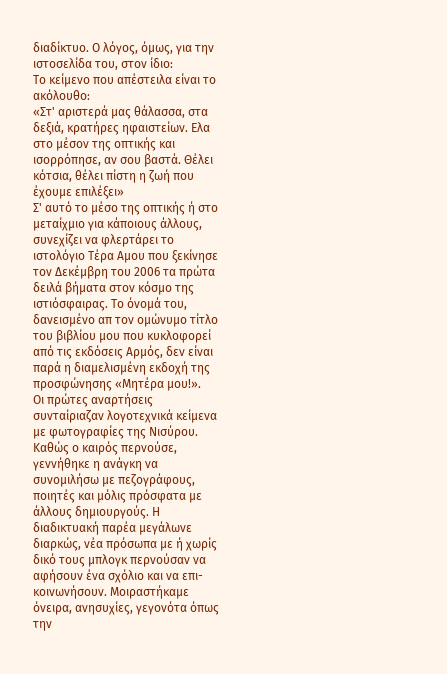διαδίκτυο. Ο λόγος, όμως, για την ιστοσελίδα του, στον ίδιο:
Το κείμενο που απέστειλα είναι το ακόλουθο:
«Στ' αριστερά μας θάλασσα, στα δεξιά, κρατήρες ηφαιστείων. Ελα στο μέσον της οπτικής και ισορρόπησε, αν σου βαστά. Θέλει κότσια, θέλει πίστη η ζωή που έχουμε επιλέξει»
Σ' αυτό το μέσο της οπτικής ή στο μεταίχμιο για κάποιους άλλους, συνεχίζει να φλερτάρει το ιστολόγιο Τέρα Αμου που ξεκίνησε τον Δεκέμβρη του 2006 τα πρώτα δειλά βήματα στον κόσμο της ιστιόσφαιρας. Το όνομά του, δανεισμένο απ τον ομώνυμο τίτλο του βιβλίου μου που κυκλοφορεί από τις εκδόσεις Αρμός, δεν είναι παρά η διαμελισμένη εκδοχή της προσφώνησης «Μητέρα μου!».
Οι πρώτες αναρτήσεις συνταίριαζαν λογοτεχνικά κείμενα με φωτογραφίες της Νισύρου. Καθώς ο καιρός περνούσε, γεννήθηκε η ανάγκη να συνομιλήσω με πεζογράφους, ποιητές και μόλις πρόσφατα με άλλους δημιουργούς. Η διαδικτυακή παρέα μεγάλωνε διαρκώς, νέα πρόσωπα με ή χωρίς δικό τους μπλογκ περνούσαν να αφήσουν ένα σχόλιο και να επι-κοινωνήσουν. Μοιραστήκαμε όνειρα, ανησυχίες, γεγονότα όπως την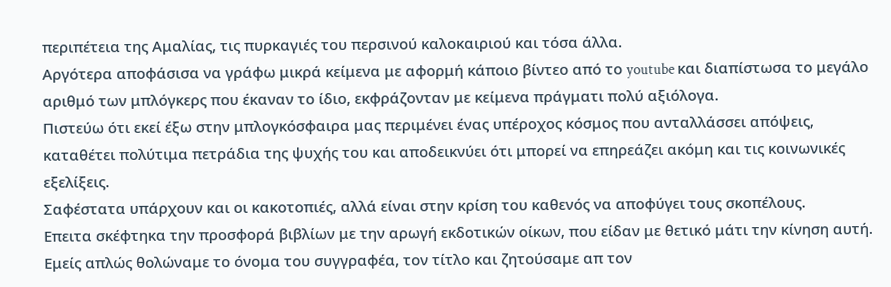περιπέτεια της Αμαλίας, τις πυρκαγιές του περσινού καλοκαιριού και τόσα άλλα.
Αργότερα αποφάσισα να γράφω μικρά κείμενα με αφορμή κάποιο βίντεο από το youtube και διαπίστωσα το μεγάλο αριθμό των μπλόγκερς που έκαναν το ίδιο, εκφράζονταν με κείμενα πράγματι πολύ αξιόλογα.
Πιστεύω ότι εκεί έξω στην μπλογκόσφαιρα μας περιμένει ένας υπέροχος κόσμος που ανταλλάσσει απόψεις, καταθέτει πολύτιμα πετράδια της ψυχής του και αποδεικνύει ότι μπορεί να επηρεάζει ακόμη και τις κοινωνικές εξελίξεις.
Σαφέστατα υπάρχουν και οι κακοτοπιές, αλλά είναι στην κρίση του καθενός να αποφύγει τους σκοπέλους.
Επειτα σκέφτηκα την προσφορά βιβλίων με την αρωγή εκδοτικών οίκων, που είδαν με θετικό μάτι την κίνηση αυτή.
Εμείς απλώς θολώναμε το όνομα του συγγραφέα, τον τίτλο και ζητούσαμε απ τον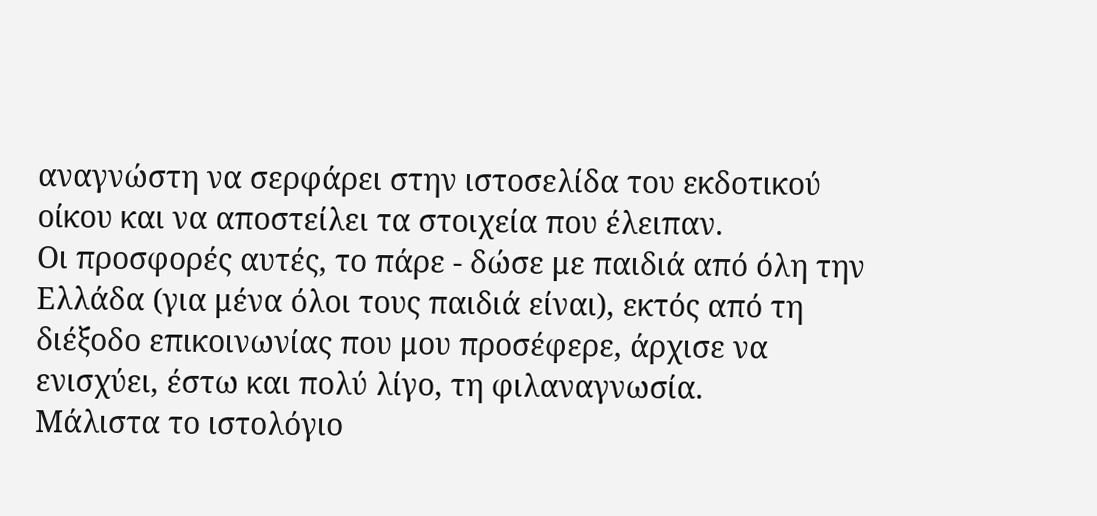αναγνώστη να σερφάρει στην ιστοσελίδα του εκδοτικού οίκου και να αποστείλει τα στοιχεία που έλειπαν.
Οι προσφορές αυτές, το πάρε - δώσε με παιδιά από όλη την Ελλάδα (για μένα όλοι τους παιδιά είναι), εκτός από τη διέξοδο επικοινωνίας που μου προσέφερε, άρχισε να ενισχύει, έστω και πολύ λίγο, τη φιλαναγνωσία.
Μάλιστα το ιστολόγιο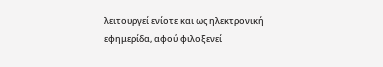λειτουργεί ενίοτε και ως ηλεκτρονική εφημερίδα, αφού φιλοξενεί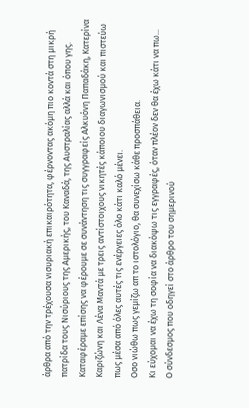άρθρα από την τρέχουσα νισυριακή επικαιρότητα, φέρνοντας ακόμη πιο κοντά στη μικρή πατρίδα τους Νισύριους της Αμερικής, του Καναδά, της Αυστραλίας αλλά και όπου γης.
Καταφέραμε επίσης να φέρουμε σε συνάντηση τις συγγραφείς Αλκυόνη Παπαδάκη, Κατερίνα Καριζώνη και Λένα Μαντά με τρεις αντίστοιχους νικητές κάποιου διαγωνισμού και πιστεύω πως μέσα από όλες αυτές τις ενέργειες όλο κάτι καλό μένει.
Οσο νιώθω πως γεμίζω απ το ιστολόγιο, θα συνεχίσω κάθε προσπάθεια.
Κι εύχομαι να έχω τη σοφία να διακόψω τις εγγραφές, όταν πλέον δεν θα έχω κάτι να πω...
Ο σύνδεσμος που οδηγεί στο άρθρο του σημερινού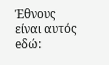Έθνους είναι αυτός eδώ: